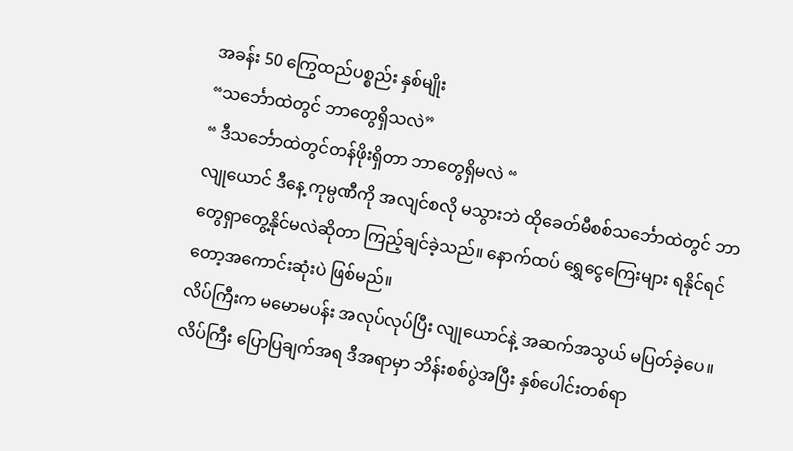အခန်း 50 ကြွေထည်ပစ္စည်း နှစ်မျိုး
“သင်္ဘောထဲတွင် ဘာတွေရှိသလဲ”
“ ဒီသင်္ဘောထဲတွင်တန်ဖိုးရှိတာ ဘာတွေရှိမလဲ “
လျုယောင် ဒီနေ့ ကုမ္ပဏီကို အလျင်စလို မသွားဘဲ ထိုခေတ်မီစစ်သင်္ဘောထဲတွင် ဘာတွေရှာတွေ့နိုင်မလဲဆိုတာ ကြည့်ချင်ခဲ့သည်။ နောက်ထပ် ရွှေငွေကြေးများ ရနိုင်ရင် တော့အကောင်းဆုံးပဲ ဖြစ်မည်။
လိပ်ကြီးက မမောမပန်း အလုပ်လုပ်ပြီး လျုယောင်နဲ့ အဆက်အသွယ် မပြတ်ခဲ့ပေ။
လိပ်ကြီး ပြောပြချက်အရ ဒီအရာမှာ ဘိန်းစစ်ပွဲအပြီး နှစ်ပေါင်းတစ်ရာ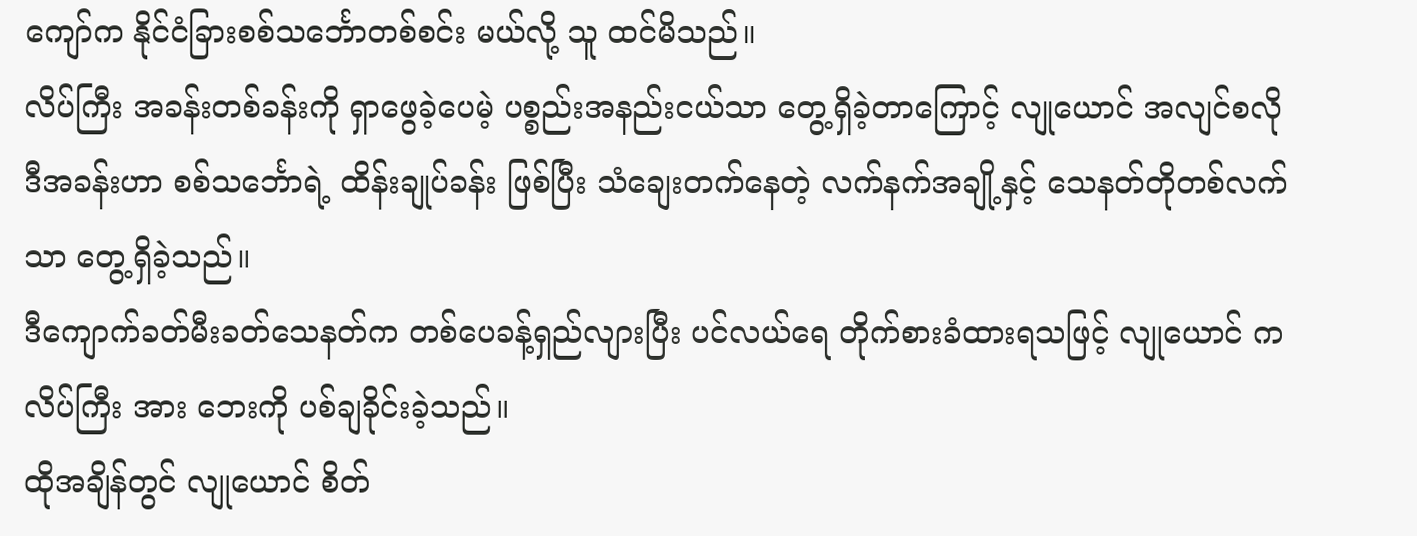ကျော်က နိုင်ငံခြားစစ်သင်္ဘောတစ်စင်း မယ်လို့ သူ ထင်မိသည်။
လိပ်ကြီး အခန်းတစ်ခန်းကို ရှာဖွေခဲ့ပေမဲ့ ပစ္စည်းအနည်းငယ်သာ တွေ့ရှိခဲ့တာကြောင့် လျုယောင် အလျင်စလို
ဒီအခန်းဟာ စစ်သင်္ဘောရဲ့ ထိန်းချုပ်ခန်း ဖြစ်ပြီး သံချေးတက်နေတဲ့ လက်နက်အချို့နှင့် သေနတ်တိုတစ်လက်သာ တွေ့ရှိခဲ့သည်။
ဒီကျောက်ခတ်မီးခတ်သေနတ်က တစ်ပေခန့်ရှည်လျားပြီး ပင်လယ်ရေ တိုက်စားခံထားရသဖြင့် လျုယောင် က လိပ်ကြီး အား ဘေးကို ပစ်ချခိုင်းခဲ့သည်။
ထိုအချိန်တွင် လျုယောင် စိတ်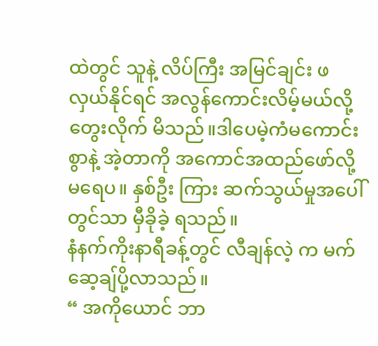ထဲတွင် သူနဲ့ လိပ်ကြီး အမြင်ချင်း ဖလှယ်နိုင်ရင် အလွန်ကောင်းလိမ့်မယ်လို့ တွေးလိုက် မိသည်။ဒါပေမဲ့ကံမကောင်းစွာနဲ့ အဲ့တာကို အကောင်အထည်ဖော်လို့ မရေပ။ နှစ်ဦး ကြား ဆက်သွယ်မှုအပေါ်တွင်သာ မှီခိုခဲ့ ရသည်။
နံနက်ကိုးနာရီခန့်တွင် လီချန်လဲ့ က မက်ဆေ့ချ်ပို့လာသည်။
“ အကိုယောင် ဘာ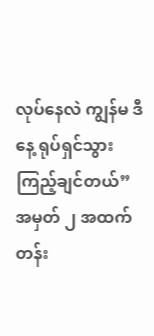လုပ်နေလဲ ကျွန်မ ဒီနေ့ ရုပ်ရှင်သွားကြည့်ချင်တယ်”
အမှတ် ၂ အထက်တန်း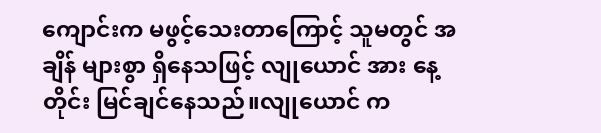ကျောင်းက မဖွင့်သေးတာကြောင့် သူမတွင် အချိန် များစွာ ရှိနေသဖြင့် လျုယောင် အား နေ့တိုင်း မြင်ချင်နေသည်။လျုယောင် က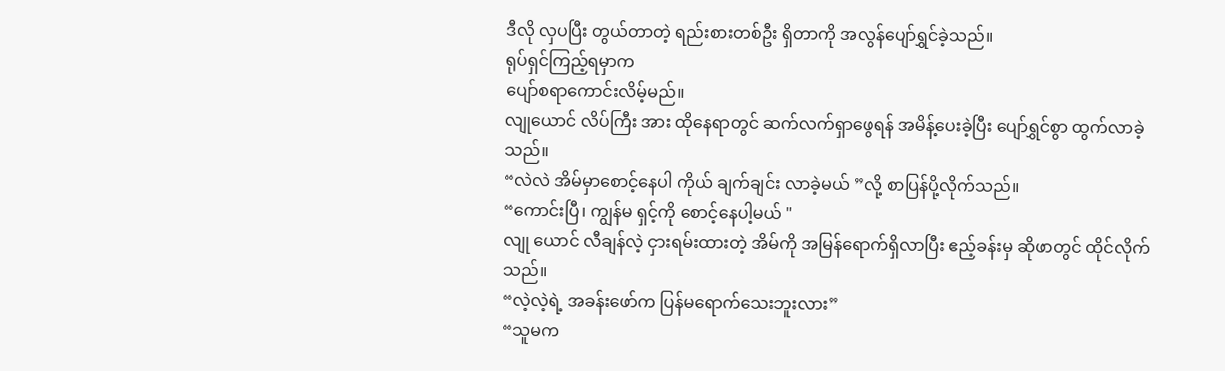ဒီလို လှပပြီး တွယ်တာတဲ့ ရည်းစားတစ်ဦး ရှိတာကို အလွန်ပျော်ရွှင်ခဲ့သည်။
ရုပ်ရှင်ကြည့်ရမှာက
ပျော်စရာကောင်းလိမ့်မည်။
လျုယောင် လိပ်ကြီး အား ထိုနေရာတွင် ဆက်လက်ရှာဖွေရန် အမိန့်ပေးခဲ့ပြီး ပျော်ရွှင်စွာ ထွက်လာခဲ့သည်။
“လဲလဲ အိမ်မှာစောင့်နေပါ ကိုယ် ချက်ချင်း လာခဲ့မယ် ”လို့ စာပြန်ပို့လိုက်သည်။
“ကောင်းပြီ၊ ကျွန်မ ရှင့်ကို စောင့်နေပါ့မယ် "
လျု ယောင် လီချန်လဲ့ ငှားရမ်းထားတဲ့ အိမ်ကို အမြန်ရောက်ရှိလာပြီး ဧည့်ခန်းမှ ဆိုဖာတွင် ထိုင်လိုက်သည်။
“လဲ့လဲ့ရဲ့ အခန်းဖော်က ပြန်မရောက်သေးဘူးလား”
“သူမက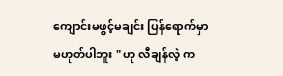ကျောင်းမဖွင့်မချင်း ပြန်ရောက်မှာမဟုတ်ပါဘူး " ဟု လီချန်လဲ့ က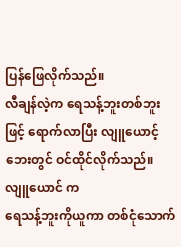ပြန်ဖြေလိုက်သည်။
လီချန်လဲ့က ရေသန့်ဘူးတစ်ဘူးဖြင့် ရောက်လာပြီး လျူယောင့် ဘေးတွင် ဝင်ထိုင်လိုက်သည်။လျူယောင် က
ရေသန့်ဘူးကိုယူကာ တစ်ငုံသောက်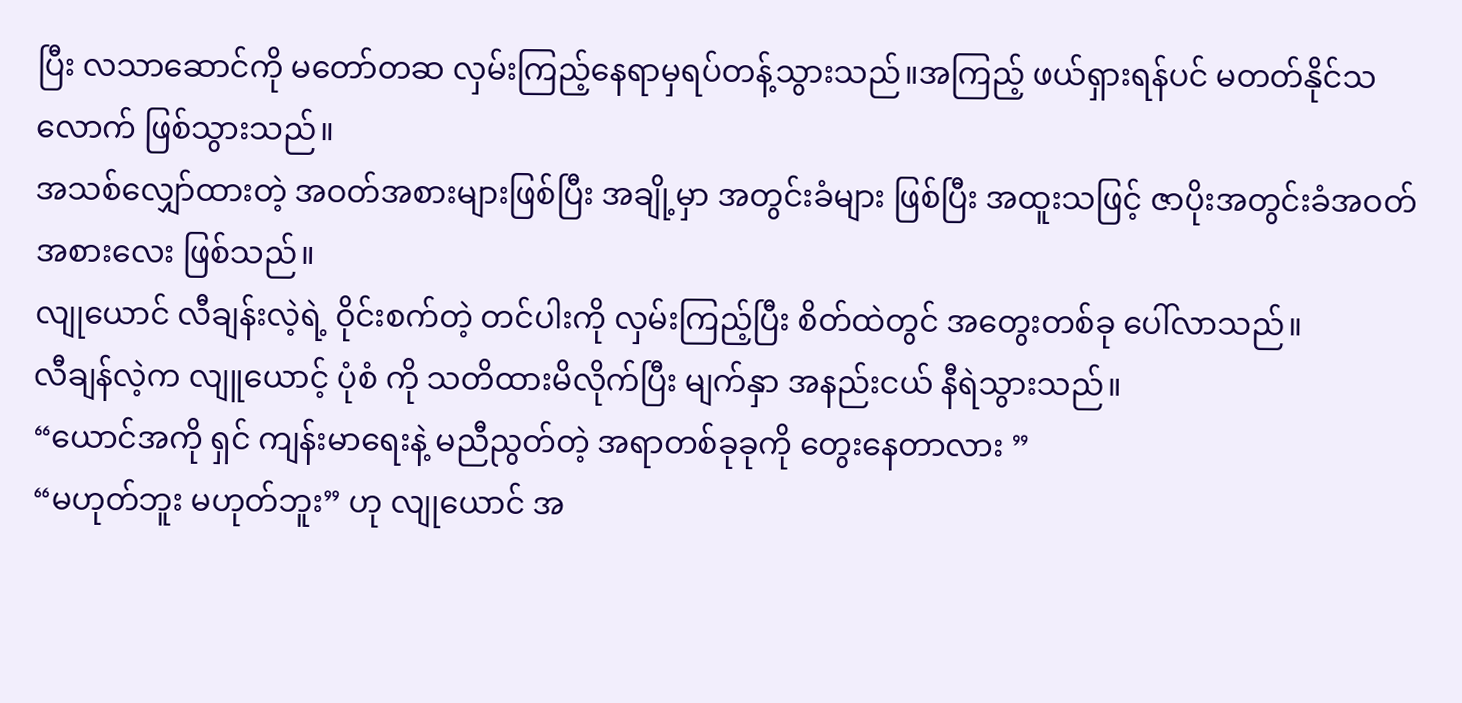ပြီး လသာဆောင်ကို မတော်တဆ လှမ်းကြည့်နေရာမှရပ်တန့်သွားသည်။အကြည့် ဖယ်ရှားရန်ပင် မတတ်နိုင်သလောက် ဖြစ်သွားသည်။
အသစ်လျှော်ထားတဲ့ အဝတ်အစားများဖြစ်ပြီး အချို့မှာ အတွင်းခံများ ဖြစ်ပြီး အထူးသဖြင့် ဇာပိုးအတွင်းခံအဝတ်အစားလေး ဖြစ်သည်။
လျုယောင် လီချန်းလဲ့ရဲ့ ဝိုင်းစက်တဲ့ တင်ပါးကို လှမ်းကြည့်ပြီး စိတ်ထဲတွင် အတွေးတစ်ခု ပေါ်လာသည်။
လီချန်လဲ့က လျူယောင့် ပုံစံ ကို သတိထားမိလိုက်ပြီး မျက်နှာ အနည်းငယ် နီရဲသွားသည်။
“ယောင်အကို ရှင် ကျန်းမာရေးနဲ့ မညီညွတ်တဲ့ အရာတစ်ခုခုကို တွေးနေတာလား ”
“မဟုတ်ဘူး မဟုတ်ဘူး” ဟု လျုယောင် အ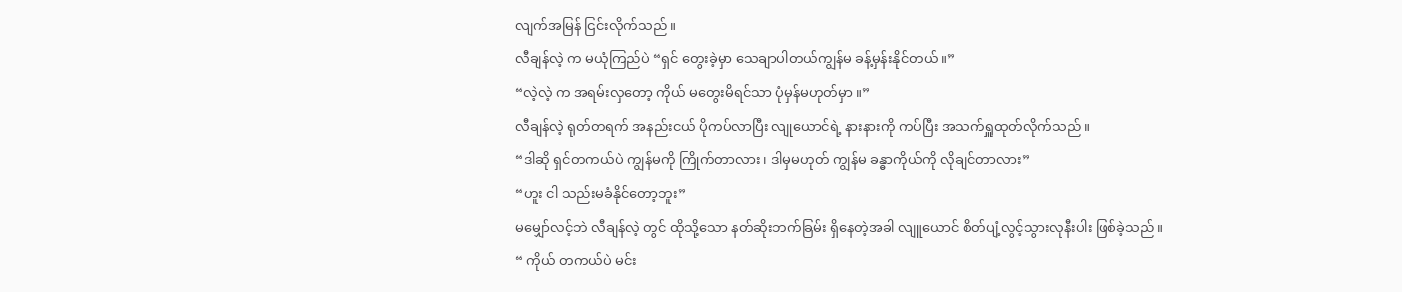လျက်အမြန် ငြင်းလိုက်သည်။
လီချန်လဲ့ က မယုံကြည်ပဲ “ရှင် တွေးခဲ့မှာ သေချာပါတယ်ကျွန်မ ခန့်မှန်းနိုင်တယ်။”
“လဲ့လဲ့ က အရမ်းလှတော့ ကိုယ် မတွေးမိရင်သာ ပုံမှန်မဟုတ်မှာ ။”
လီချန်လဲ့ ရုတ်တရက် အနည်းငယ် ပိုကပ်လာပြီး လျုယောင်ရဲ့ နားနားကို ကပ်ပြီး အသက်ရှူထုတ်လိုက်သည်။
“ဒါဆို ရှင်တကယ်ပဲ ကျွန်မကို ကြိုက်တာလား၊ ဒါမှမဟုတ် ကျွန်မ ခန္ဓာကိုယ်ကို လိုချင်တာလား”
“ဟူး ငါ သည်းမခံနိုင်တော့ဘူး”
မမျှော်လင့်ဘဲ လီချန်လဲ့ တွင် ထိုသို့သော နတ်ဆိုးဘက်ခြမ်း ရှိနေတဲ့အခါ လျူယောင် စိတ်ပျံ့လွင့်သွားလုနီးပါး ဖြစ်ခဲ့သည်။
“ ကိုယ် တကယ်ပဲ မင်း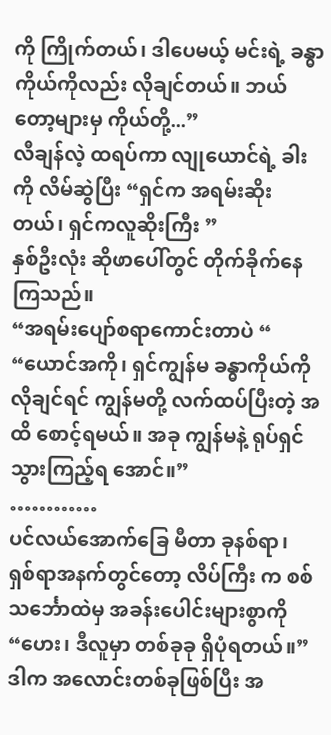ကို ကြိုက်တယ်၊ ဒါပေမယ့် မင်းရဲ့ ခန္ဓာကိုယ်ကိုလည်း လိုချင်တယ်။ ဘယ်တော့များမှ ကိုယ်တို့...”
လီချန်လဲ့ ထရပ်ကာ လျုယောင်ရဲ့ ခါးကို လိမ်ဆွဲပြီး “ရှင်က အရမ်းဆိုးတယ်၊ ရှင်ကလူဆိုးကြီး ”
နှစ်ဦးလုံး ဆိုဖာပေါ်တွင် တိုက်ခိုက်နေကြသည်။
“အရမ်းပျော်စရာကောင်းတာပဲ “
“ယောင်အကို၊ ရှင်ကျွန်မ ခန္ဓာကိုယ်ကို လိုချင်ရင် ကျွန်မတို့ လက်ထပ်ပြီးတဲ့ အထိ စောင့်ရမယ်။ အခု ကျွန်မနဲ့ ရုပ်ရှင်သွားကြည့်ရ အောင်။”
…………
ပင်လယ်အောက်ခြေ မီတာ ခုနစ်ရာ၊ ရှစ်ရာအနက်တွင်တော့ လိပ်ကြီး က စစ်သင်္ဘောထဲမှ အခန်းပေါင်းများစွာကို
“ဟေး၊ ဒီလူမှာ တစ်ခုခု ရှိပုံရတယ်။”
ဒါက အလောင်းတစ်ခုဖြစ်ပြီး အ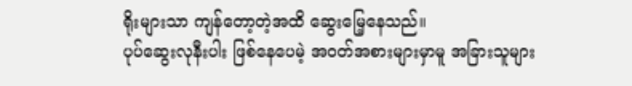ရိုးများသာ ကျန်တော့တဲ့အထိ ဆွေးမြေ့နေသည်။
ပုပ်ဆွေးလုနီးပါး ဖြစ်နေပေမဲ့ အဝတ်အစားများမှာမူ အခြားသူများ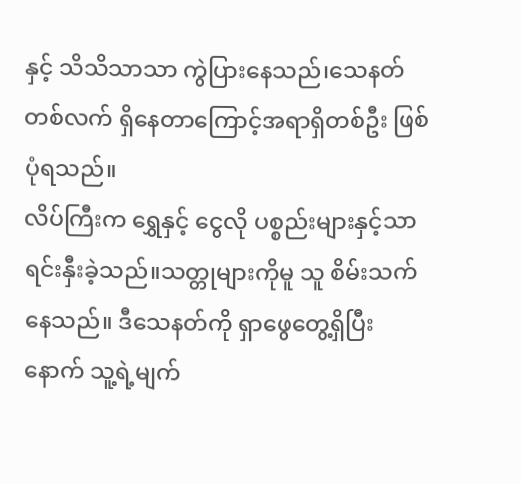နှင့် သိသိသာသာ ကွဲပြားနေသည်၊သေနတ်တစ်လက် ရှိနေတာကြောင့်အရာရှိတစ်ဦး ဖြစ်ပုံရသည်။
လိပ်ကြီးက ရွှေနှင့် ငွေလို ပစ္စည်းများနှင့်သာ ရင်းနှီးခဲ့သည်။သတ္တုများကိုမူ သူ စိမ်းသက် နေသည်။ ဒီသေနတ်ကို ရှာဖွေတွေ့ရှိပြီးနောက် သူ့ရဲ့မျက်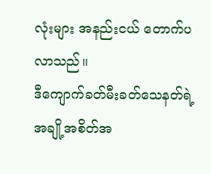လုံးများ အနည်းငယ် တောက်ပလာသည်။
ဒီကျောက်ခတ်မီးခတ်သေနတ်ရဲ့ အချို့အစိတ်အ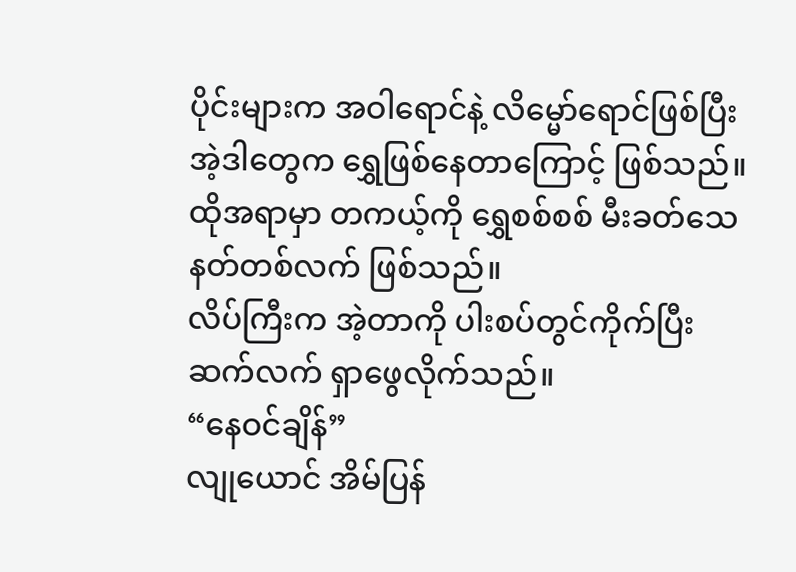ပိုင်းများက အဝါရောင်နဲ့ လိမ္မော်ရောင်ဖြစ်ပြီး အဲ့ဒါတွေက ရွှေဖြစ်နေတာကြောင့် ဖြစ်သည်။
ထိုအရာမှာ တကယ့်ကို ရွှေစစ်စစ် မီးခတ်သေနတ်တစ်လက် ဖြစ်သည်။
လိပ်ကြီးက အဲ့တာကို ပါးစပ်တွင်ကိုက်ပြီး ဆက်လက် ရှာဖွေလိုက်သည်။
“နေဝင်ချိန်”
လျုယောင် အိမ်ပြန်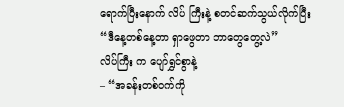ရောက်ပြီးနောက် လိပ် ကြီးနဲ့ စတင်ဆက်သွယ်လိုက်ပြီး
“ဒီနေ့တစ်နေ့တာ ရှာဖွေတာ ဘာတွေတွေ့လဲ”
လိပ်ကြီး က ပျော်ရွှင်စွာနဲ့
– “အခန်းတစ်ဝက်ကို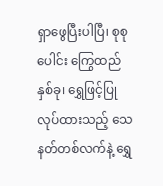ရှာဖွေပြီးပါပြီ၊ စုစုပေါင်း ကြွေထည်နှစ်ခု၊ ရွှေဖြင့်ပြုလုပ်ထားသည့် သေနတ်တစ်လက်နဲ့ ရွှေ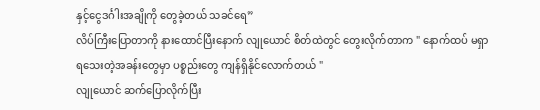နှင့်ငွေဒင်္ဂါးအချိုကို တွေခဲ့တယ် သခင်ရေ”
လိပ်ကြီးပြောတာကို နားထောင်ပြီးနောက် လျုယောင် စိတ်ထဲတွင် တွေးလိုက်တာက " နောက်ထပ် မရှာရသေးတဲ့အခန်းတွေမှာ ပစ္စည်းတွေ ကျန်ရှိနိုင်လောက်တယ် "
လျုယောင် ဆက်ပြောလိုက်ပြီး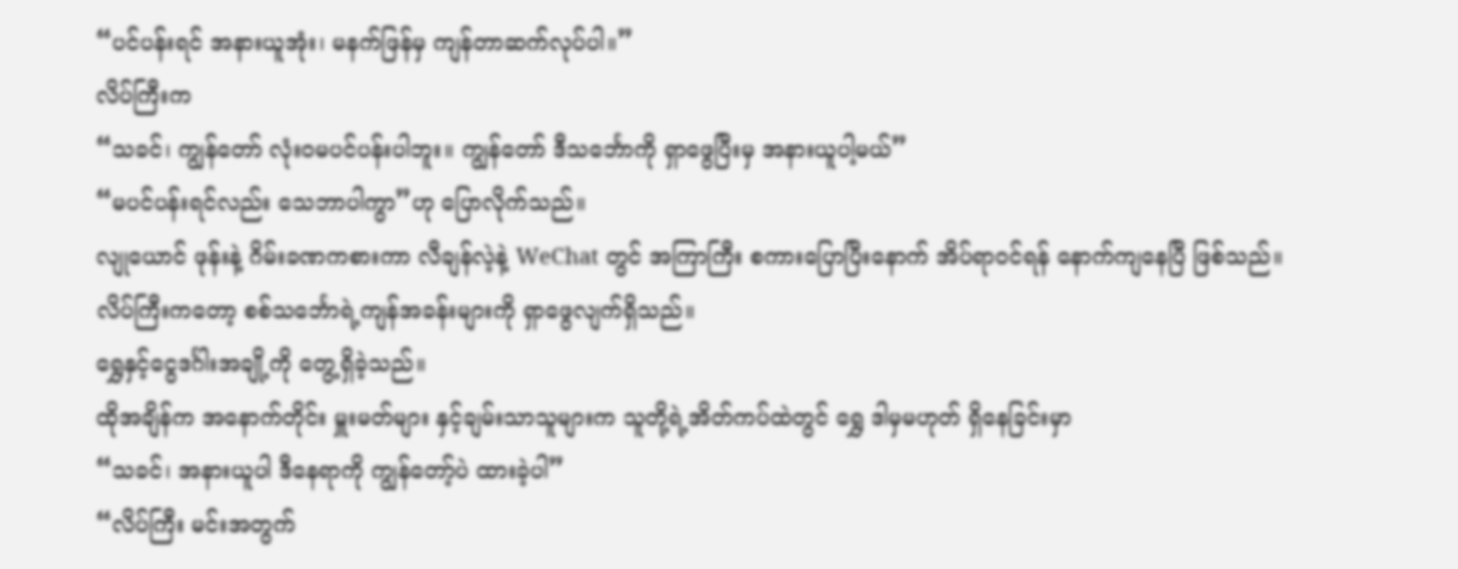“ပင်ပန်းရင် အနားယူအုံး၊ မနက်ဖြန်မှ ကျန်တာဆက်လုပ်ပါ။”
လိပ်ကြီးက
“သခင်၊ ကျွန်တော် လုံးဝမပင်ပန်းပါဘူး။ ကျွန်တော် ဒီသင်္ဘောကို ရှာဖွေပြီးမှ အနားယူပါ့မယ်”
“မပင်ပန်းရင်လည်း သေဘာပါကွာ”ဟု ပြောလိုက်သည်။
လျုယောင် ဖုန်းနဲ့ ဂိမ်းခဏကစားကာ လီချန်လဲ့နဲ့ WeChat တွင် အကြာကြီး စကားပြောပြီးနောက် အိပ်ရာဝင်ရန် နောက်ကျနေပြီ ဖြစ်သည်။
လိပ်ကြီးကတော့ စစ်သင်္ဘောရဲ့ကျန်အခန်းများကို ရှာဖွေလျက်ရှိသည်။
ရွှေနှင့်ငွေဒင်္ဂါးအချို့ကို တွေ့ရှိခဲ့သည်။
ထိုအချိန်က အနောက်တိုင်း မှူးမတ်များ နှင့်ချမ်းသာသူများက သူတို့ရဲ့အိတ်ကပ်ထဲတွင် ရွှေ ဒါမှမဟုတ် ရှိနေခြင်းမှာ
“သခင်၊ အနားယူပါ ဒီနေရာကို ကျွန်တော့်ပဲ ထားခဲ့ပါ”
“လိပ်ကြီး မင်းအတွက်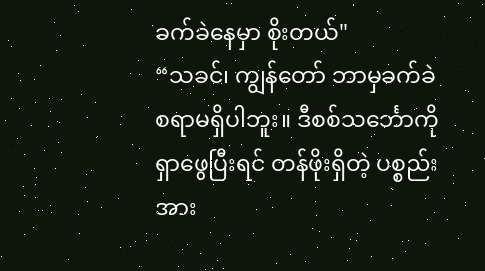ခက်ခဲနေမှာ စိုးတယ်"
“သခင်၊ ကျွန်တော် ဘာမှခက်ခဲစရာမရှိပါဘူး။ ဒီစစ်သင်္ဘောကို ရှာဖွေပြီးရင် တန်ဖိုးရှိတဲ့ ပစ္စည်းအား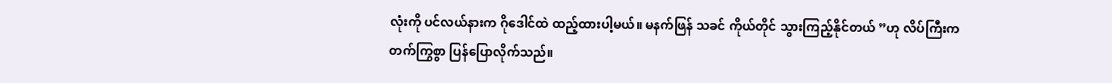လုံးကို ပင်လယ်နားက ဂိုဒေါင်ထဲ ထည့်ထားပါ့မယ်။ မနက်ဖြန် သခင် ကိုယ်တိုင် သွားကြည့်နိုင်တယ် ”ဟု လိပ်ကြီးက တက်ကြွစွာ ပြန်ပြောလိုက်သည်။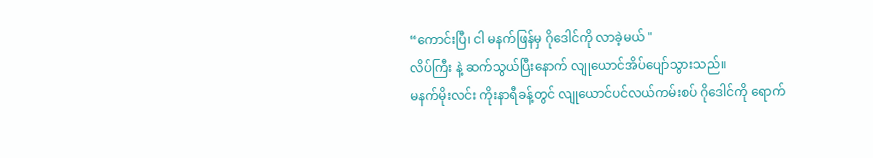“ကောင်းပြီ၊ ငါ မနက်ဖြန်မှ ဂိုဒေါင်ကို လာခဲ့မယ် "
လိပ်ကြီး နဲ့ ဆက်သွယ်ပြီးနောက် လျုယောင်အိပ်ပျော်သွားသည်။
မနက်မိုးလင်း ကိုးနာရီခန့်တွင် လျုယောင်ပင်လယ်ကမ်းစပ် ဂိုဒေါင်ကို ရောက်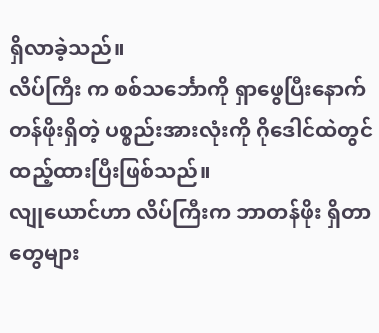ရှိလာခဲ့သည်။
လိပ်ကြီး က စစ်သင်္ဘောကို ရှာဖွေပြီးနောက် တန်ဖိုးရှိတဲ့ ပစ္စည်းအားလုံးကို ဂိုဒေါင်ထဲတွင် ထည့်ထားပြီးဖြစ်သည်။
လျုယောင်ဟာ လိပ်ကြီးက ဘာတန်ဖိုး ရှိတာတွေများ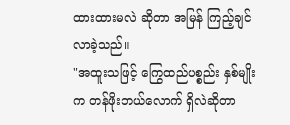ထားထားမလဲ ဆိုတာ အမြန် ကြည့်ချင်လာခဲ့သည်။
"အထူးသဖြင့် ကြွေထည်ပစ္စည်း နှစ်မျိုးက တန်ဖိုးဘယ်လောက် ရှိလဲဆိုတာ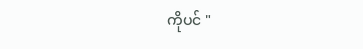ကိုပင် "